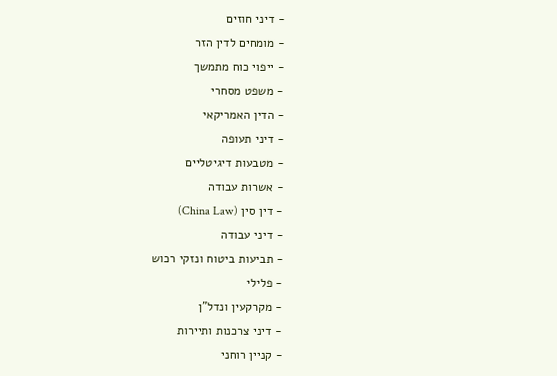- דיני חוזים
- מומחים לדין הזר
- ייפוי כוח מתמשך
- משפט מסחרי
- הדין האמריקאי
- דיני תעופה
- מטבעות דיגיטליים
- אשרות עבודה
- דין סין (China Law)
- דיני עבודה
- תביעות ביטוח ונזקי רכוש
- פלילי
- מקרקעין ונדל"ן
- דיני צרכנות ותיירות
- קניין רוחני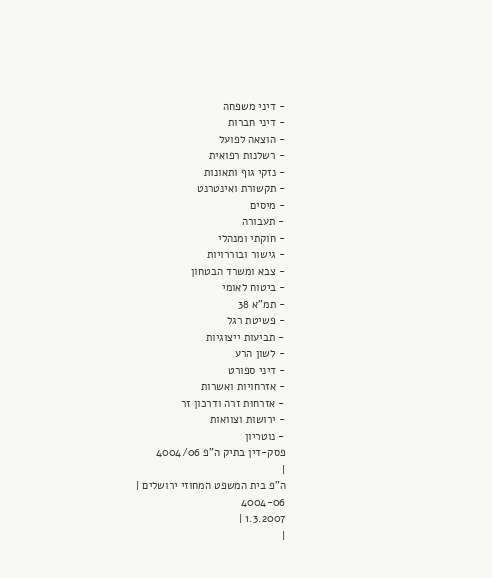- דיני משפחה
- דיני חברות
- הוצאה לפועל
- רשלנות רפואית
- נזקי גוף ותאונות
- תקשורת ואינטרנט
- מיסים
- תעבורה
- חוקתי ומנהלי
- גישור ובוררויות
- צבא ומשרד הבטחון
- ביטוח לאומי
- תמ"א 38
- פשיטת רגל
- תביעות ייצוגיות
- לשון הרע
- דיני ספורט
- אזרחויות ואשרות
- אזרחות זרה ודרכון זר
- ירושות וצוואות
- נוטריון
פסק-דין בתיק ה"פ 4004/06
|
ה"פ בית המשפט המחוזי ירושלים |
4004-06
1.3.2007 |
|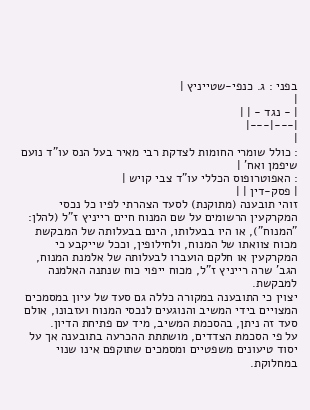בפני : ג. כנפי-שטייניץ |
|
| - נגד - | |
|---|---|
|
: כולל שומרי החומות לצדקת רבי מאיר בעל הנס עו"ד נועם שיפמן ואח' |
: האפוטרופוס הכללי עו"ד צבי קויש |
| פסק-דין | |
זוהי תובענה (מתוקנת) לסעד הצהרתי לפיו כל נכסי המקרקעין הרשומים על שם המנוח חיים רייניץ ז"ל (להלן: "המנוח"), או היו בבעלותו, הינם בבעלותה של המבקשת מכוח צוואתו של המנוח, ולחילופין, וככל שייקבע כי המקרקעין או חלקם הועברו לבעלותה של אלמנת המנוח, הגב' שרה רייניץ ז"ל, מכוח ייפוי כוח שנתנה האלמנה למבקשת.
יצוין כי התובענה במקורה כללה גם סעד של עיון במסמכים המצויים בידי המשיב והנוגעים לנכסי המנוח ועזבונו, אולם סעד זה ניתן, בהסכמת המשיב, מיד עם פתיחת הדיון.
על פי הסכמת הצדדים, מושתתת ההכרעה בתובענה אך על יסוד טיעונים משפטיים ומסמכים שתוקפם אינו שנוי במחלוקת.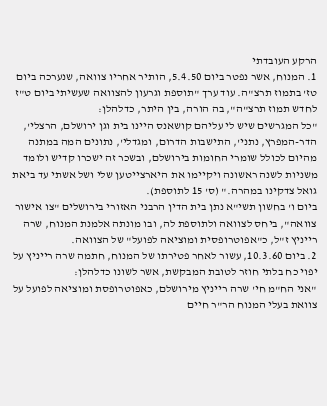הרקע העובדתי
1. המנוח, אשר נפטר ביום 5.4.50, הותיר אחריו צוואה, שנערכה ביום טז' בתמוז תרצ"ה. עוד ערך "תוספת וגרעון להצוואה שעשיתי ביום ט"ז לחדש תמוז תרצ"ה", בה הורה, בין היתר, כדלהלן:
"כל המגרשים שיש לי עליהם קושאנס היינו בית וגן ירושלם, הרצלי', הדר-המפרץ, נתני', התישבות הדרום, ומגדלי', נתונים המה במתנה מהיום לכולל שומרי החומות בירושלם, ובשכר זה ישכרו קדיש ולומד משניות לשנה ראשונה ויקיימו את היארצייטען שלי ושל אשתי עד ביאת גואל צדקינו במהרה." (ס' 15 לתוספת).
ביום ו' בחשון תשי"א נתן בית הדין הרבני האזורי בירושלים "צו אישור צוואה", ביחס לצוואה ולתוספת לה, ובו מונתה אלמנת המנוח, שרה רייניץ ז"ל, כ"אפוטרופסית ומוציאה לפועל" של הצוואה.
2. ביום 10.3.60, עשור לאחר פטירתו של המנוח, חתמה שרה רייניץ על יפוי כח בלתי חוזר לטובת המבקשת, אשר לשונו כדלהלן:
"אני הח"מ חי' שרה רייניץ מירושלם, כאפוטרופסת ומוציאה לפועל על צוואת בעלי המנוח הר"ר חיים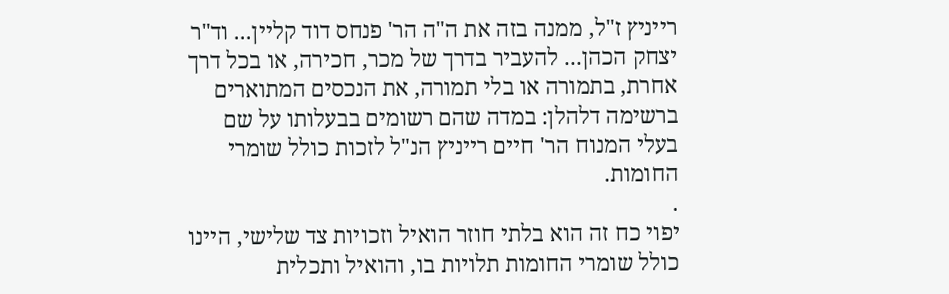רייניץ ז"ל, ממנה בזה את ה"ה הר' פנחס דוד קליין... וד"ר יצחק הכהן... להעביר בדרך של מכר, חכירה, או בכל דרך אחרת, בתמורה או בלי תמורה, את הנכסים המתוארים ברשימה דלהלן: במדה שהם רשומים בבעלותו על שם בעלי המנוח הר' חיים רייניץ הנ"ל לזכות כולל שומרי החומות.
.
יפוי כח זה הוא בלתי חוזר הואיל וזכויות צד שלישי, היינו כולל שומרי החומות תלויות בו, והואיל ותכלית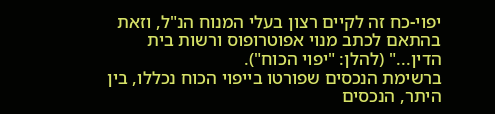יפוי-כח זה לקיים רצון בעלי המנוח הנ"ל, וזאת בהתאם לכתב מנוי אפוטרופוס ורשות בית הדין..." (להלן: "יפוי הכוח").
ברשימת הנכסים שפורטו בייפוי הכוח נכללו, בין היתר, הנכסים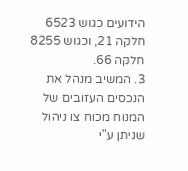הידועים כגוש 6523 חלקה 21, וכגוש 8255 חלקה 66.
3. המשיב מנהל את הנכסים העזובים של המנוח מכוח צו ניהול שניתן ע"י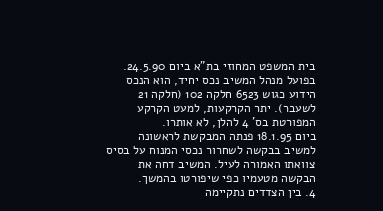בית המשפט המחוזי בת"א ביום 24.5.90. בפועל מנהל המשיב נכס יחיד, הוא הנכס הידוע כגוש 6523 חלקה 102 (חלקה 21 לשעבר). יתר הקרקעות, למעט הקרקע המפורטת בס' 4 להלן, לא אותרו.
ביום 18.1.95 פנתה המבקשת לראשונה למשיב בבקשה לשחרור נכסי המנוח על בסיס צוואתו האמורה לעיל. המשיב דחה את הבקשה מטעמיו כפי שיפורטו בהמשך.
4. בין הצדדים נתקיימה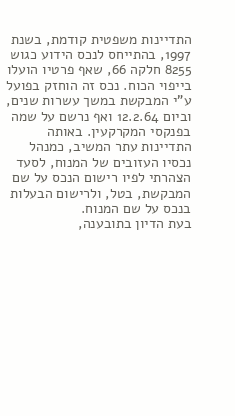התדיינות משפטית קודמת, בשנת 1997, בהתייחס לנכס הידוע כגוש 8255 חלקה 66, שאף פרטיו הועלו בייפוי הכוח. נכס זה הוחזק בפועל ע"י המבקשת במשך עשרות שנים, וביום 12.2.64 ואף נרשם על שמה בפנקסי המקרקעין. באותה התדיינות עתר המשיב, כמנהל נכסיו העזובים של המנוח, לסעד הצהרתי לפיו רישום הנכס על שם המבקשת, בטל, ולרישום הבעלות בנכס על שם המנוח.
בעת הדיון בתובענה,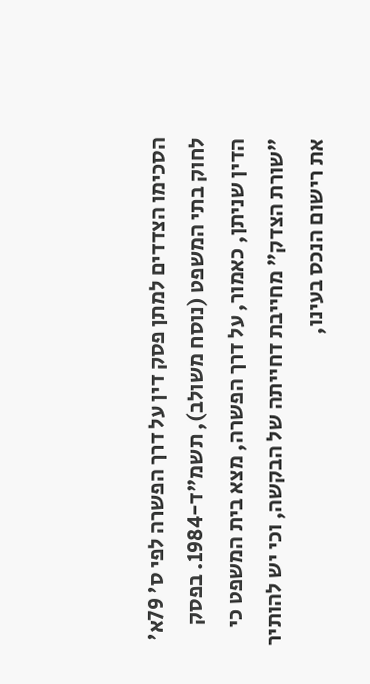הסכימו הצדדים למתן פסק דין על דרך הפשרה לפי ס' 79א' לחוק בתי המשפט (נוסח משולב), תשמ"ד-1984. בפסק הדין שניתן, כאמור, על דרך הפשרה, מצא בית המשפט כי "שורת הצדק" מחייבת דחייתה של הבקשה, וכי יש להותיר את רישום הנכס בעינו,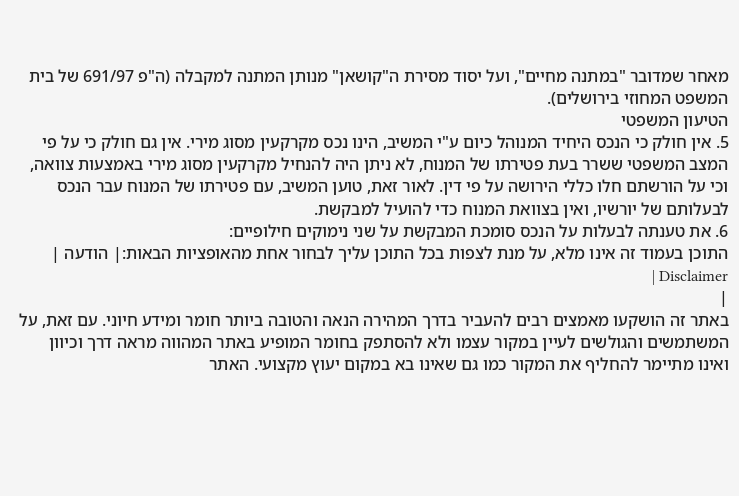מאחר שמדובר "במתנה מחיים", ועל יסוד מסירת ה"קושאן" מנותן המתנה למקבלה (ה"פ 691/97 של בית המשפט המחוזי בירושלים).
הטיעון המשפטי
5. אין חולק כי הנכס היחיד המנוהל כיום ע"י המשיב, הינו נכס מקרקעין מסוג מירי. אין גם חולק כי על פי המצב המשפטי ששרר בעת פטירתו של המנוח, לא ניתן היה להנחיל מקרקעין מסוג מירי באמצעות צוואה, וכי על הורשתם חלו כללי הירושה על פי דין. לאור זאת, טוען המשיב, עם פטירתו של המנוח עבר הנכס לבעלותם של יורשיו, ואין בצוואת המנוח כדי להועיל למבקשת.
6. את טענתה לבעלות על הנכס סומכת המבקשת על שני נימוקים חילופיים:
התוכן בעמוד זה אינו מלא, על מנת לצפות בכל התוכן עליך לבחור אחת מהאופציות הבאות:| הודעה | Disclaimer |
|
באתר זה הושקעו מאמצים רבים להעביר בדרך המהירה הנאה והטובה ביותר חומר ומידע חיוני. עם זאת, על המשתמשים והגולשים לעיין במקור עצמו ולא להסתפק בחומר המופיע באתר המהווה מראה דרך וכיוון ואינו מתיימר להחליף את המקור כמו גם שאינו בא במקום יעוץ מקצועי. האתר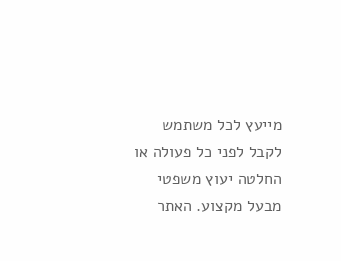מייעץ לכל משתמש לקבל לפני כל פעולה או החלטה יעוץ משפטי מבעל מקצוע. האתר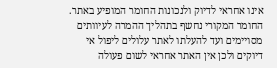אינו אחראי לדיוק ולנכונות החומר המופיע באתר. החומר המקורי נחשף בתהליך ההמרה לעיוותים מסויימים ועד להעלתו לאתר עלולים ליפול אי דיוקים ולכן אין האתר אחראי לשום פעולה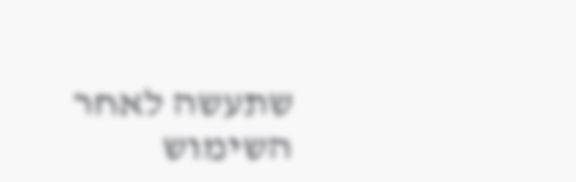שתעשה לאחר השימוש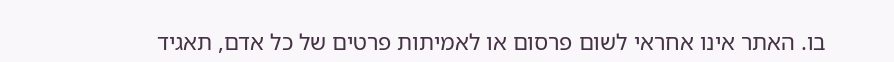בו. האתר אינו אחראי לשום פרסום או לאמיתות פרטים של כל אדם, תאגיד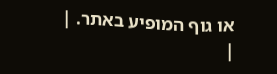או גוף המופיע באתר. |
|